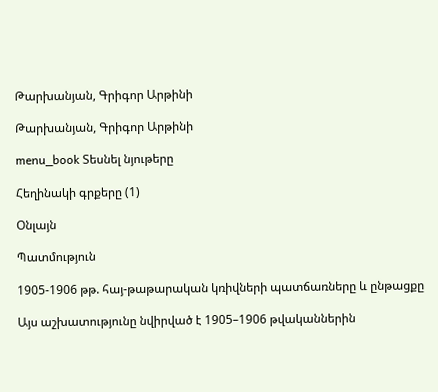Թարխանյան, Գրիգոր Արթինի

Թարխանյան, Գրիգոր Արթինի

menu_book Տեսնել նյութերը

Հեղինակի գրքերը (1)

Օնլայն

Պատմություն

1905-1906 թթ. հայ-թաթարական կռիվների պատճառները և ընթացքը

Այս աշխատությունը նվիրված է 1905–1906 թվականներին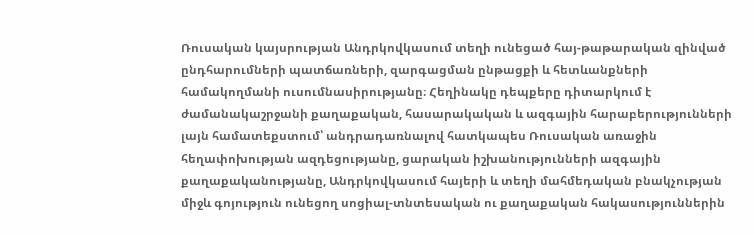Ռուսական կայսրության Անդրկովկասում տեղի ունեցած հայ-թաթարական զինված ընդհարումների պատճառների, զարգացման ընթացքի և հետևանքների համակողմանի ուսումնասիրությանը։ Հեղինակը դեպքերը դիտարկում է ժամանակաշրջանի քաղաքական, հասարակական և ազգային հարաբերությունների լայն համատեքստում՝ անդրադառնալով հատկապես Ռուսական առաջին հեղափոխության ազդեցությանը, ցարական իշխանությունների ազգային քաղաքականությանը, Անդրկովկասում հայերի և տեղի մահմեդական բնակչության միջև գոյություն ունեցող սոցիալ-տնտեսական ու քաղաքական հակասություններին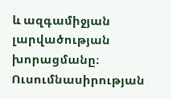և ազգամիջյան լարվածության խորացմանը։ Ուսումնասիրության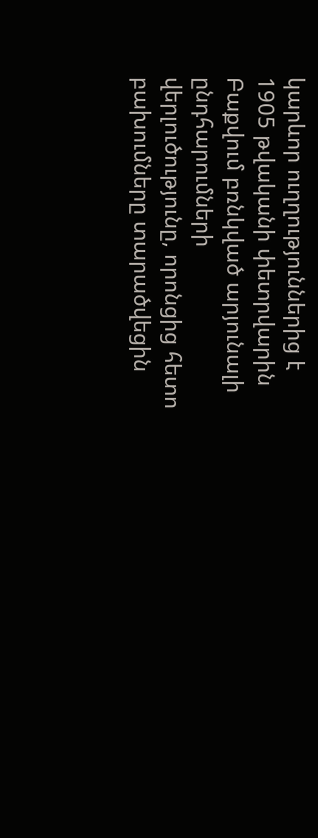կարևոր ուղղություններից է 1905 թվականի փետրվարին Բաքվում բռնկված արյունալի ընդհարումների վերլուծությունը, որոնցից հետո բախումները տարածվեցին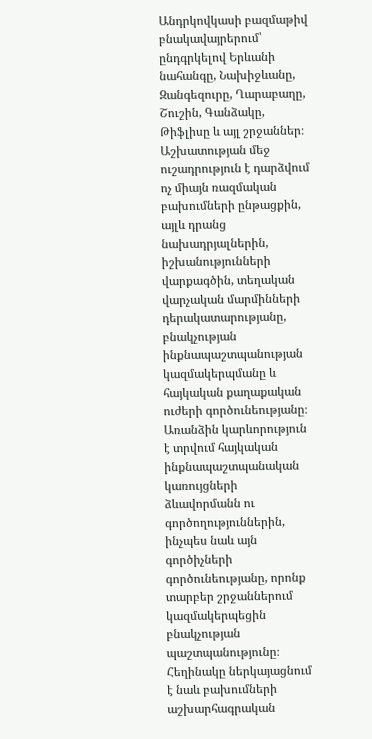Անդրկովկասի բազմաթիվ բնակավայրերում՝ ընդգրկելով Երևանի նահանգը, Նախիջևանը, Զանգեզուրը, Ղարաբաղը, Շուշին, Գանձակը, Թիֆլիսը և այլ շրջաններ։ Աշխատության մեջ ուշադրություն է դարձվում ոչ միայն ռազմական բախումների ընթացքին, այլև դրանց նախադրյալներին, իշխանությունների վարքագծին, տեղական վարչական մարմինների դերակատարությանը, բնակչության ինքնապաշտպանության կազմակերպմանը և հայկական քաղաքական ուժերի գործունեությանը։ Առանձին կարևորություն է տրվում հայկական ինքնապաշտպանական կառույցների ձևավորմանն ու գործողություններին, ինչպես նաև այն գործիչների գործունեությանը, որոնք տարբեր շրջաններում կազմակերպեցին բնակչության պաշտպանությունը։ Հեղինակը ներկայացնում է նաև բախումների աշխարհագրական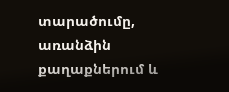տարածումը, առանձին քաղաքներում և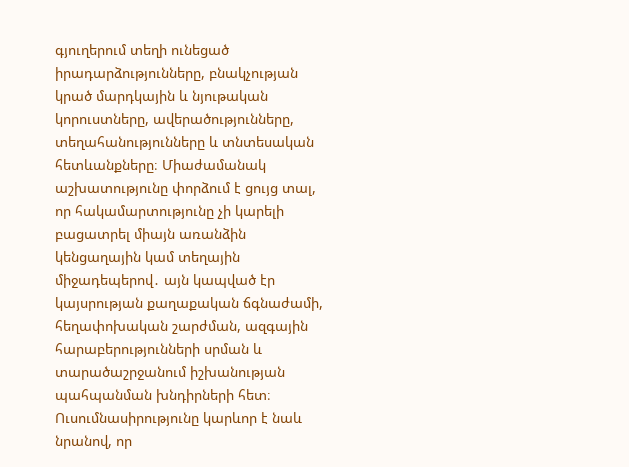գյուղերում տեղի ունեցած իրադարձությունները, բնակչության կրած մարդկային և նյութական կորուստները, ավերածությունները, տեղահանությունները և տնտեսական հետևանքները։ Միաժամանակ աշխատությունը փորձում է ցույց տալ, որ հակամարտությունը չի կարելի բացատրել միայն առանձին կենցաղային կամ տեղային միջադեպերով․ այն կապված էր կայսրության քաղաքական ճգնաժամի, հեղափոխական շարժման, ազգային հարաբերությունների սրման և տարածաշրջանում իշխանության պահպանման խնդիրների հետ։ Ուսումնասիրությունը կարևոր է նաև նրանով, որ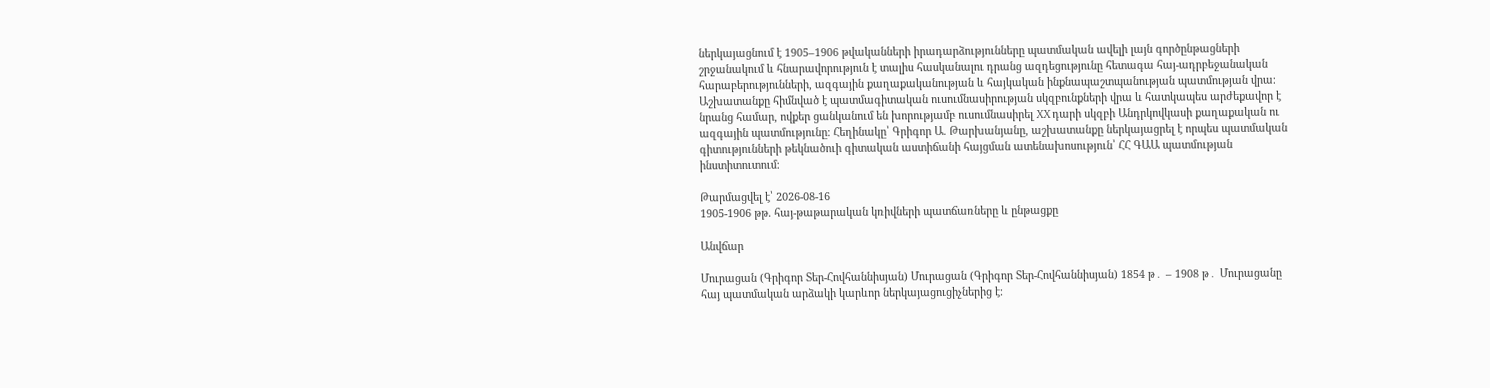ներկայացնում է 1905–1906 թվականների իրադարձությունները պատմական ավելի լայն գործընթացների շրջանակում և հնարավորություն է տալիս հասկանալու դրանց ազդեցությունը հետագա հայ-ադրբեջանական հարաբերությունների, ազգային քաղաքականության և հայկական ինքնապաշտպանության պատմության վրա։ Աշխատանքը հիմնված է պատմագիտական ուսումնասիրության սկզբունքների վրա և հատկապես արժեքավոր է նրանց համար, ովքեր ցանկանում են խորությամբ ուսումնասիրել XX դարի սկզբի Անդրկովկասի քաղաքական ու ազգային պատմությունը։ Հեղինակը՝ Գրիգոր Ա. Թարխանյանը, աշխատանքը ներկայացրել է որպես պատմական գիտությունների թեկնածուի գիտական աստիճանի հայցման ատենախոսություն՝ ՀՀ ԳԱԱ պատմության ինստիտուտում։

Թարմացվել է՝ 2026-08-16
1905-1906 թթ. հայ-թաթարական կռիվների պատճառները և ընթացքը

Անվճար

Մուրացան (Գրիգոր Տեր-Հովհաննիսյան) Մուրացան (Գրիգոր Տեր-Հովհաննիսյան) 1854 թ․ – 1908 թ․ Մուրացանը հայ պատմական արձակի կարևոր ներկայացուցիչներից է։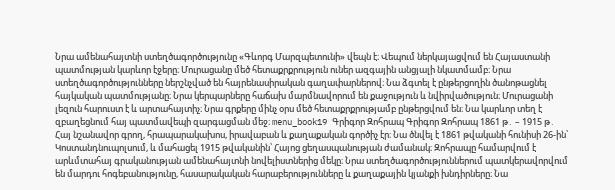Նրա ամենահայտնի ստեղծագործությունը «Գևորգ Մարզպետունի» վեպն է։ Վեպում ներկայացվում են Հայաստանի պատմության կարևոր էջերը։ Մուրացանը մեծ հետաքրքրություն ուներ ազգային անցյալի նկատմամբ։ Նրա ստեղծագործությունները ներշնչված են հայրենասիրական գաղափարներով։ Նա ձգտել է ընթերցողին ծանոթացնել հայկական պատմությանը։ Նրա կերպարները հաճախ մարմնավորում են քաջություն և նվիրվածություն։ Մուրացանի լեզուն հարուստ է և արտահայտիչ։ Նրա գրքերը մինչ օրս մեծ հետաքրքրությամբ ընթերցվում են։ Նա կարևոր տեղ է զբաղեցնում հայ պատմավեպի զարգացման մեջ։ menu_book19 Գրիգոր Զոհրապ Գրիգոր Զոհրապ 1861 թ․ – 1915 թ․ Հայ նշանավոր գրող, հրապարակախոս, իրավաբան և քաղաքական գործիչ էր։ Նա ծնվել է 1861 թվականի հունիսի 26-ին՝ Կոստանդնուպոլսում, և մահացել 1915 թվականին՝ Հայոց ցեղասպանության ժամանակ։ Զոհրապը համարվում է արևմտահայ գրականության ամենահայտնի նովելիստներից մեկը։ Նրա ստեղծագործություններում պատկերավորվում են մարդու հոգեբանությունը, հասարակական հարաբերությունները և քաղաքային կյանքի խնդիրները։ Նա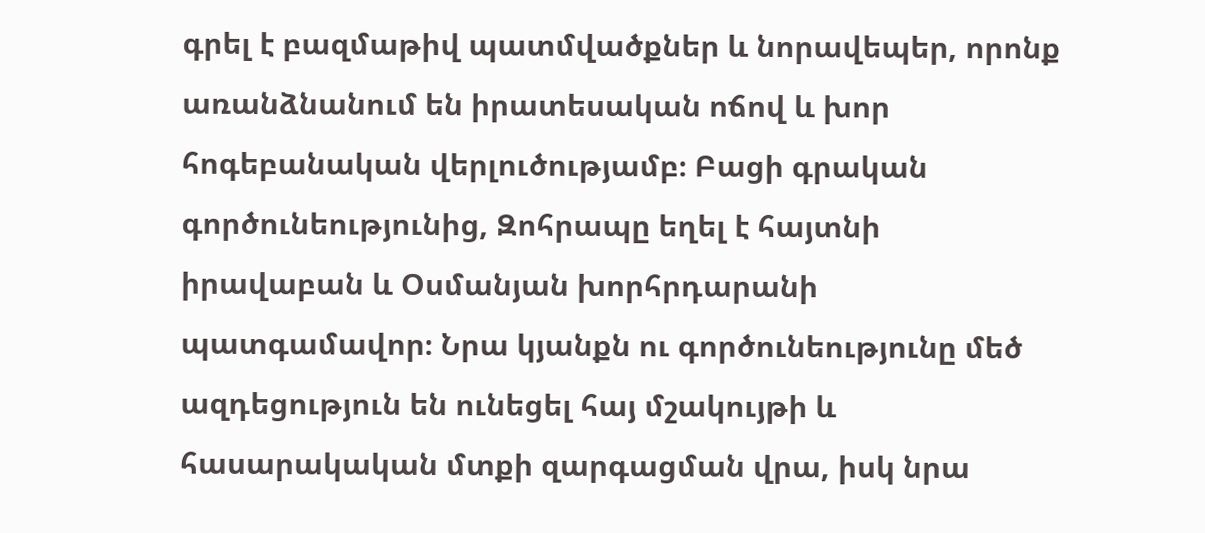գրել է բազմաթիվ պատմվածքներ և նորավեպեր, որոնք առանձնանում են իրատեսական ոճով և խոր հոգեբանական վերլուծությամբ։ Բացի գրական գործունեությունից, Զոհրապը եղել է հայտնի իրավաբան և Օսմանյան խորհրդարանի պատգամավոր։ Նրա կյանքն ու գործունեությունը մեծ ազդեցություն են ունեցել հայ մշակույթի և հասարակական մտքի զարգացման վրա, իսկ նրա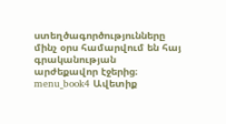ստեղծագործությունները մինչ օրս համարվում են հայ գրականության արժեքավոր էջերից։ menu_book4 Ավետիք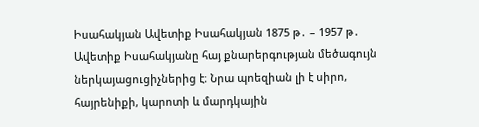Իսահակյան Ավետիք Իսահակյան 1875 թ․ – 1957 թ․ Ավետիք Իսահակյանը հայ քնարերգության մեծագույն ներկայացուցիչներից է։ Նրա պոեզիան լի է սիրո, հայրենիքի, կարոտի և մարդկային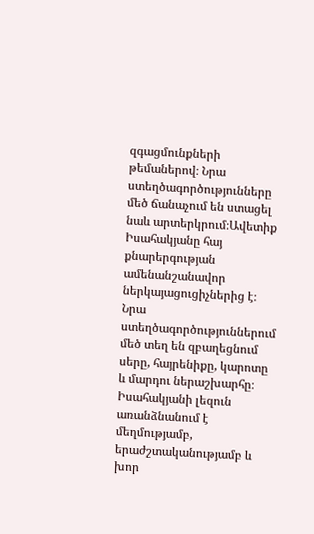զգացմունքների թեմաներով։ Նրա ստեղծագործությունները մեծ ճանաչում են ստացել նաև արտերկրում։Ավետիք Իսահակյանը հայ քնարերգության ամենանշանավոր ներկայացուցիչներից է։ Նրա ստեղծագործություններում մեծ տեղ են զբաղեցնում սերը, հայրենիքը, կարոտը և մարդու ներաշխարհը։ Իսահակյանի լեզուն առանձնանում է մեղմությամբ, երաժշտականությամբ և խոր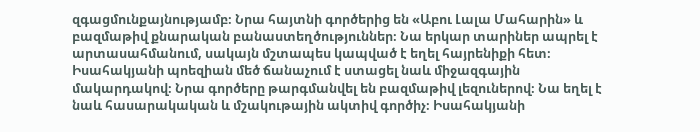զգացմունքայնությամբ։ Նրա հայտնի գործերից են «Աբու Լալա Մահարին» և բազմաթիվ քնարական բանաստեղծություններ։ Նա երկար տարիներ ապրել է արտասահմանում, սակայն մշտապես կապված է եղել հայրենիքի հետ։ Իսահակյանի պոեզիան մեծ ճանաչում է ստացել նաև միջազգային մակարդակով։ Նրա գործերը թարգմանվել են բազմաթիվ լեզուներով։ Նա եղել է նաև հասարակական և մշակութային ակտիվ գործիչ։ Իսահակյանի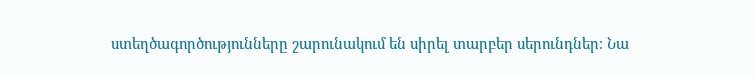ստեղծագործությունները շարունակում են սիրել տարբեր սերունդներ։ Նա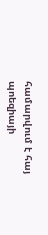համարվում է հայ պոեզիայի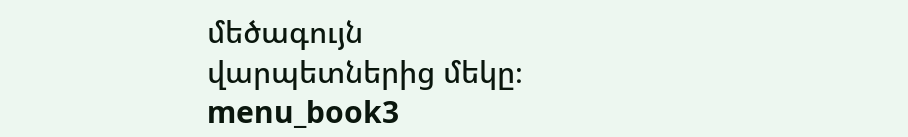մեծագույն վարպետներից մեկը։ menu_book3